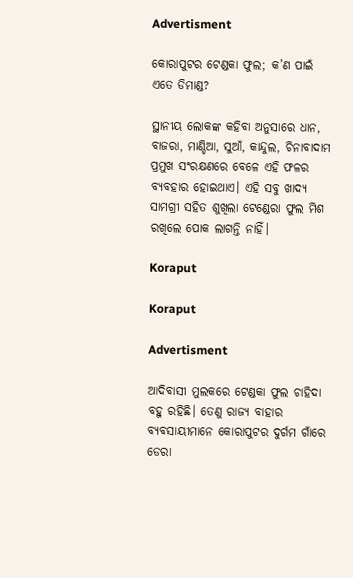Advertisment

କୋରାପୁଟର ଟେଣ୍ଡକା ଫୁଲ; କ’ଣ ପାଇଁ ଏତେ ଡିମାଣ୍ଡ?

ସ୍ଥାନୀୟ ଲୋକଙ୍କ କହିବା ଅନୁସାରେ ଧାନ, ବାଜରା, ମାଣ୍ଡିଆ, ସୁଆଁ, କାନ୍ଦୁଲ, ଚିନାବାଦାମ ପ୍ରମୁଖ ସଂରକ୍ଷଣରେ ବେଳେ ଏହି ଫଳର ବ୍ୟବହାର ହୋଇଥାଏ। ଏହି ସବୁ ଖାଦ୍ୟ ସାମଗ୍ରୀ ସହିତ ଶୁଖିଲା ଟେଣ୍ଡେରା ଫୁଲ ମିଶ ରଖିଲେ ପୋକ ଲାଗନ୍ତି ନାହିଁ।

Koraput

Koraput

Advertisment

ଆଦିବାସୀ ମୁଲକରେ ଟେଣ୍ଡକା ଫୁଲ ଚାହିଦା ବହୁ ରହିଛି। ତେଣୁ ରାଜ୍ୟ ବାହାର ବ୍ୟବସାୟୀମାନେ କୋରାପୁଟର ଦୁର୍ଗମ ଗାଁରେ ଡେରା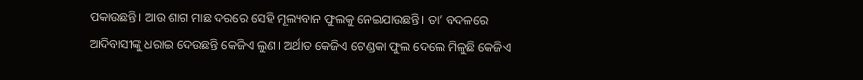ପକାଉଛନ୍ତି। ଆଉ ଶାଗ ମାଛ ଦରରେ ସେହି ମୂଲ୍ୟବାନ ଫୁଲକୁ ନେଇଯାଉଛନ୍ତି। ତା’ ବଦଳରେ ଆଦିବାସୀଙ୍କୁ ଧରାଇ ଦେଉଛନ୍ତି କେଜିଏ ଲୁଣ। ଅର୍ଥାତ କେଜିଏ ଟେଣ୍ଡକା ଫୁଲ ଦେଲେ ମିଳୁଛି କେଜିଏ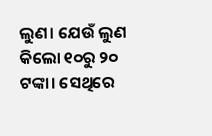ଲୁଣ। ଯେଉଁ ଲୁଣ କିଲୋ ୧୦ରୁ ୨୦ ଟଙ୍କା। ସେଥିରେ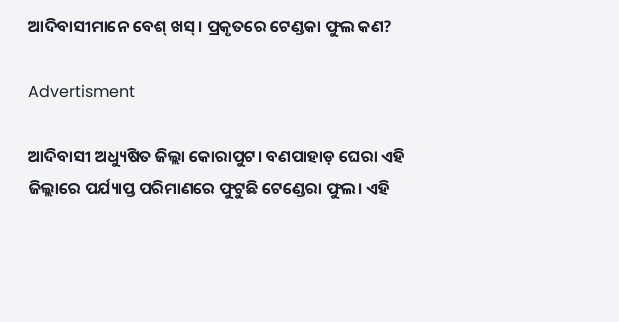ଆଦିବାସୀମାନେ ବେଶ୍‌ ଖସ୍‌। ପ୍ରକୃତରେ ଟେଣ୍ଡକା ଫୁଲ କଣ?

Advertisment

ଆଦିବାସୀ ଅଧ୍ୟୁଷିତ ଜିଲ୍ଲା କୋରାପୁଟ। ବଣପାହାଡ଼ ଘେରା ଏହି ଜିଲ୍ଲାରେ ପର୍ଯ୍ୟାପ୍ତ ପରିମାଣରେ ଫୁଟୁଛି ଟେଣ୍ଡେରା ଫୁଲ। ଏହି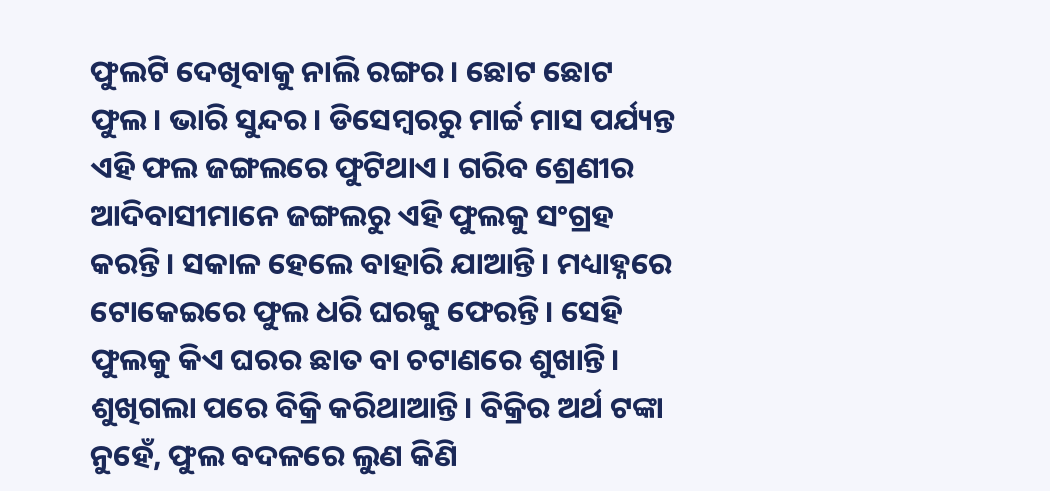ଫୁଲଟି ଦେଖିବାକୁ ନାଲି ରଙ୍ଗର। ଛୋଟ ଛୋଟ ଫୁଲ। ଭାରି ସୁନ୍ଦର। ଡିସେମ୍ୱରରୁ ମାର୍ଚ୍ଚ ମାସ ପର୍ଯ୍ୟନ୍ତ ଏହି ଫଲ ଜଙ୍ଗଲରେ ଫୁଟିଥାଏ। ଗରିବ ଶ୍ରେଣୀର ଆଦିବାସୀମାନେ ଜଙ୍ଗଲରୁ ଏହି ଫୁଲକୁ ସଂଗ୍ରହ କରନ୍ତି। ସକାଳ ହେଲେ ବାହାରି ଯାଆନ୍ତି। ମଧ୍ୟାହ୍ନରେ ଟୋକେଇରେ ଫୁଲ ଧରି ଘରକୁ ଫେରନ୍ତି। ସେହି ଫୁଲକୁ କିଏ ଘରର ଛାତ ବା ଚଟାଣରେ ଶୁଖାନ୍ତି। ଶୁଖିଗଲା ପରେ ବିକ୍ରି କରିଥାଆନ୍ତି। ବିକ୍ରିର ଅର୍ଥ ଟଙ୍କା ନୁହେଁ, ଫୁଲ ବଦଳରେ ଲୁଣ କିଣି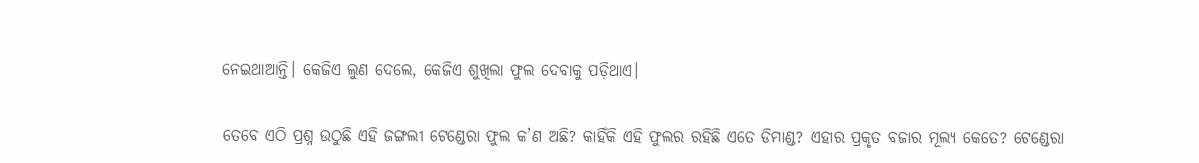ନେଇଥାଆନ୍ତି। କେଜିଏ ଲୁଣ ଦେଲେ, କେଜିଏ ଶୁଖିଲା ଫୁଲ ଦେବାକୁ ପଡ଼ିଥାଏ।

ତେବେ ଏଠି ପ୍ରଶ୍ନ ଉଠୁଛି ଏହି ଜଙ୍ଗଲୀ ଟେଣ୍ଡେରା ଫୁଲ କ’ଣ ଅଛି? କାହିଁକି ଏହି ଫୁଲର ରହିଛି ଏତେ ଡିମାଣ୍ଡ? ଏହାର ପ୍ରକୃତ ବଜାର ମୂଲ୍ୟ କେତେ? ଟେଣ୍ଡେରା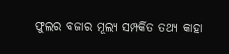ଫୁଲର ବଜାର ମୂଲ୍ୟ ସମ୍ପର୍କିତ ତଥ୍ୟ କାହା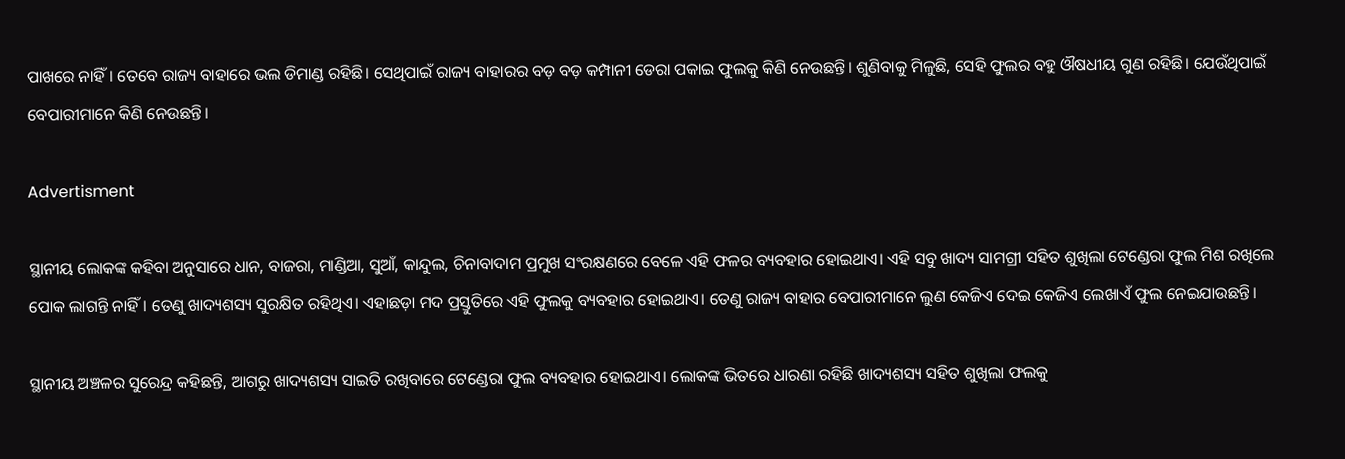ପାଖରେ ନାହିଁ। ତେବେ ରାଜ୍ୟ ବାହାରେ ଭଲ ଡିମାଣ୍ଡ ରହିଛି। ସେଥିପାଇଁ ରାଜ୍ୟ ବାହାରର ବଡ଼ ବଡ଼ କମ୍ପାନୀ ଡେରା ପକାଇ ଫୁଲକୁ କିଣି ନେଉଛନ୍ତି। ଶୁଣିବାକୁ ମିଳୁଛି, ସେହି ଫୁଲର ବହୁ ଔଷଧୀୟ ଗୁଣ ରହିଛି। ଯେଉଁଥିପାଇଁ ବେପାରୀମାନେ କିଣି ନେଉଛନ୍ତି।

Advertisment

ସ୍ଥାନୀୟ ଲୋକଙ୍କ କହିବା ଅନୁସାରେ ଧାନ, ବାଜରା, ମାଣ୍ଡିଆ, ସୁଆଁ, କାନ୍ଦୁଲ, ଚିନାବାଦାମ ପ୍ରମୁଖ ସଂରକ୍ଷଣରେ ବେଳେ ଏହି ଫଳର ବ୍ୟବହାର ହୋଇଥାଏ। ଏହି ସବୁ ଖାଦ୍ୟ ସାମଗ୍ରୀ ସହିତ ଶୁଖିଲା ଟେଣ୍ଡେରା ଫୁଲ ମିଶ ରଖିଲେ ପୋକ ଲାଗନ୍ତି ନାହିଁ। ତେଣୁ ଖାଦ୍ୟଶସ୍ୟ ସୁରକ୍ଷିତ ରହିଥିଏ। ଏହାଛଡ଼ା ମଦ ପ୍ରସ୍ତୁତିରେ ଏହି ଫୁଲକୁ ବ୍ୟବହାର ହୋଇଥାଏ। ତେଣୁ ରାଜ୍ୟ ବାହାର ବେପାରୀମାନେ ଲୁଣ କେଜିଏ ଦେଇ କେଜିଏ ଲେଖାଏଁ ଫୁଲ ନେଇଯାଉଛନ୍ତି।

ସ୍ଥାନୀୟ ଅଞ୍ଚଳର ସୁରେନ୍ଦ୍ର କହିଛନ୍ତି, ଆଗରୁ ଖାଦ୍ୟଶସ୍ୟ ସାଇତି ରଖିବାରେ ଟେଣ୍ଡେରା ଫୁଲ ବ୍ୟବହାର ହୋଇଥାଏ। ଲୋକଙ୍କ ଭିତରେ ଧାରଣା ରହିଛି ଖାଦ୍ୟଶସ୍ୟ ସହିତ ଶୁଖିଲା ଫଲକୁ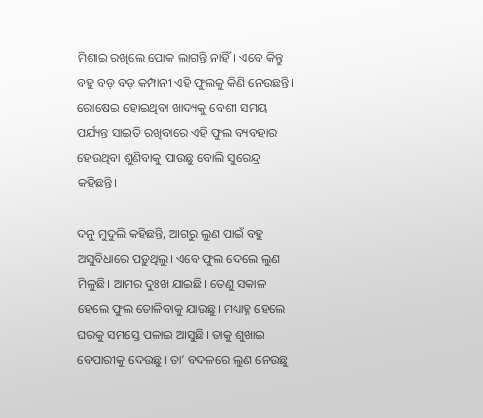ମିଶାଇ ରଖିଲେ ପୋକ ଲାଗନ୍ତି ନାହିଁ। ଏବେ କିନ୍ତୁ ବହୁ ବଡ଼ ବଡ଼ କମ୍ପାନୀ ଏହି ଫୁଲକୁ କିଣି ନେଉଛନ୍ତି। ରୋଷେଇ ହୋଇଥିବା ଖାଦ୍ୟକୁ ବେଶୀ ସମୟ ପର୍ଯ୍ୟନ୍ତ ସାଇତି ରଖିବାରେ ଏହି ଫୁଲ ବ୍ୟବହାର ହେଉଥିବା ଶୁଣିବାକୁ ପାଉଛୁ ବୋଲି ସୁରେନ୍ଦ୍ର କହିଛନ୍ତି।

ଦନୁ ମୁଦୁଲି କହିଛନ୍ତି, ଆଗରୁ ଲୁଣ ପାଇଁ ବହୁ ଅସୁବିଧାରେ ପଡ଼ୁଥିଲୁ। ଏବେ ଫୁଲ ଦେଲେ ଲୁଣ ମିଳୁଛି। ଆମର ଦୁଃଖ ଯାଇଛି। ତେଣୁ ସକାଳ ହେଲେ ଫୁଲ ତୋଳିବାକୁ ଯାଉଛୁ। ମଧ୍ୟାହ୍ନ ହେଲେ ଘରକୁ ସମସ୍ତେ ପଳାଇ ଆସୁଛି। ତାକୁ ଶୁଖାଇ ବେପାରୀକୁ ଦେଉଛୁ। ତା’ ବଦଳରେ ଲୁଣ ନେଉଛୁ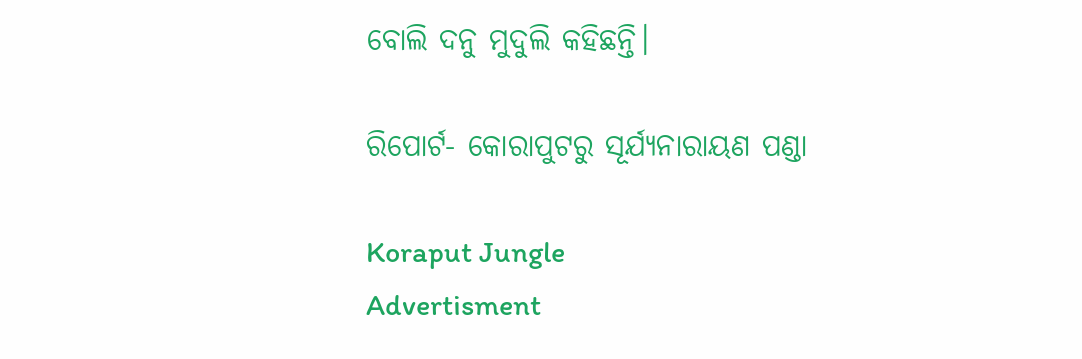ବୋଲି ଦନୁ ମୁଦୁଲି କହିଛନ୍ତି।

ରିପୋର୍ଟ- କୋରାପୁଟରୁ ସୂର୍ଯ୍ୟନାରାୟଣ ପଣ୍ଡା

Koraput Jungle
Advertisment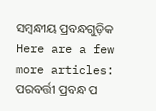ସମ୍ବନ୍ଧୀୟ ପ୍ରବନ୍ଧଗୁଡ଼ିକ
Here are a few more articles:
ପରବର୍ତ୍ତୀ ପ୍ରବନ୍ଧ ପ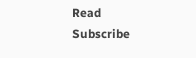Read
Subscribe